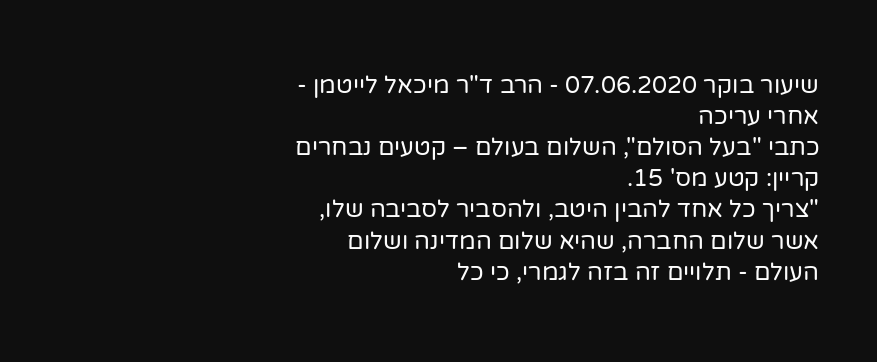שיעור בוקר 07.06.2020 - הרב ד"ר מיכאל לייטמן - אחרי עריכה
כתבי "בעל הסולם", השלום בעולם – קטעים נבחרים
קריין: קטע מס' 15.
"צריך כל אחד להבין היטב, ולהסביר לסביבה שלו, אשר שלום החברה, שהיא שלום המדינה ושלום העולם - תלויים זה בזה לגמרי, כי כל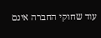עוד שחוקי החברה אינם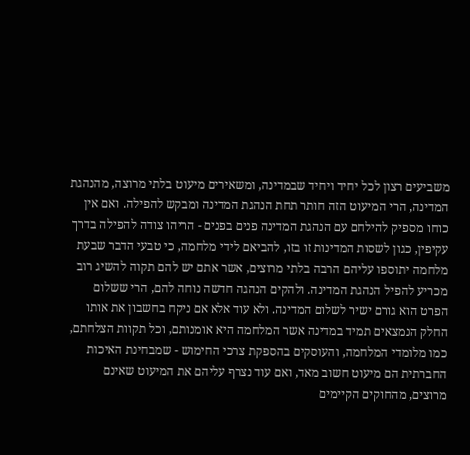משביעים רצון לכל יחיד ויחיד שבמדינה, ומשאירים מיעוט בלתי מרוצה, מהנהגת המדינה, הרי המיעוט הזה חותר תחת הנהגת המדינה ומבקש להפילה. ואם אין כוחו מספיק להילחם עם הנהגת המדינה פנים בפנים - הריהו צודה להפילה בדרך עקיפין, כגון לשסות המדינות זו בזו, להביאם לידי מלחמה, כי טבעי הדבר שבעת מלחמה יתוספו עליהם הרבה בלתי מרוצים, אשר אתם יש להם תקוה להשיג רוב מכריע להפיל הנהגת המדינה. ולהקים הנהגה חדשה נוחה להם, הרי ששלום הפרט הוא גורם ישיר לשלום המדינה. ולא עוד אלא אם ניקח בחשבון את אותו החלק הנמצאים תמיד במדינה אשר המלחמה היא אומנותם, וכל תקוות הצלחתם, כמו מלומדי המלחמה, והעוסקים בהספקת צרכי החימוש - שמבחינת האיכות החברתית הם מיעוט חשוב מאד, ואם עוד נצרף עליהם את המיעוט שאינם מרוצים, מהחוקים הקיימים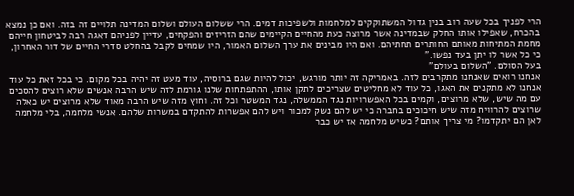הרי לפניך בכל שעה רוב בנין גדול המשתוקקים למלחמות ולשפיכות דמים. הרי ששלום העולם ושלום המדינה תלויים זה בזה. ואם כן נמצא בהכרח, שאפילו אותו החלק שבמדינה אשר מרוצה כעת מהחיים הקיימים שהם הזריזים והפקחים, עדיין לפניהם דאגה רבה לביטחון חייהם מחמת המתיחות מאותם החותרים תחתיהם. ואם היו מבינים את ערך השלום האמור, היו שמחים לקבל בהחלט סדרי החיים של דור האחרון, כי כל אשר לו יתן בעד נפשו."
בעל הסולם. "השלום בעולם"
אנחנו רואים שאנחנו מתקרבים לזה. באמריקה זה יותר מורגש, יכול להיות שגם ברוסיה, עוד מעט זה יהיה בכל מקום. כי בכל זאת כל עוד אנחנו לא מתקנים את האגו, כל עוד לא מחליטים שצריכים לתקן אותו, ההתפתחות שלנו גורמת לזה שיש הרבה אנשים שלא רוצים להסכים עם מה שיש, שלא מרוצים, וקמים בכל האפשרויות נגד הממשלה, נגד המשטר וכל זה. וחוץ מזה שיש הרבה מאוד שלא מרוצים יש כאלה שרוצים להרוויח מזה שיש חיכוכים בחברה כי יש להם נשק למכור ויש להם אפשרות להתקדם במשרות שלהם. אנשי מלחמה, בלי מלחמה לאן הם יתקדמו? מי צריך אותם? כשיש מלחמה אז יש כבר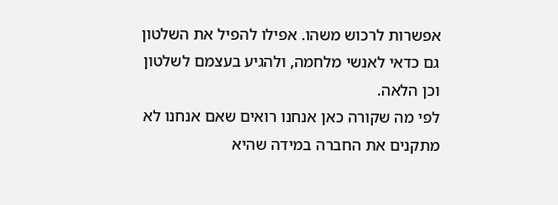אפשרות לרכוש משהו. אפילו להפיל את השלטון גם כדאי לאנשי מלחמה, ולהגיע בעצמם לשלטון וכן הלאה.
לפי מה שקורה כאן אנחנו רואים שאם אנחנו לא מתקנים את החברה במידה שהיא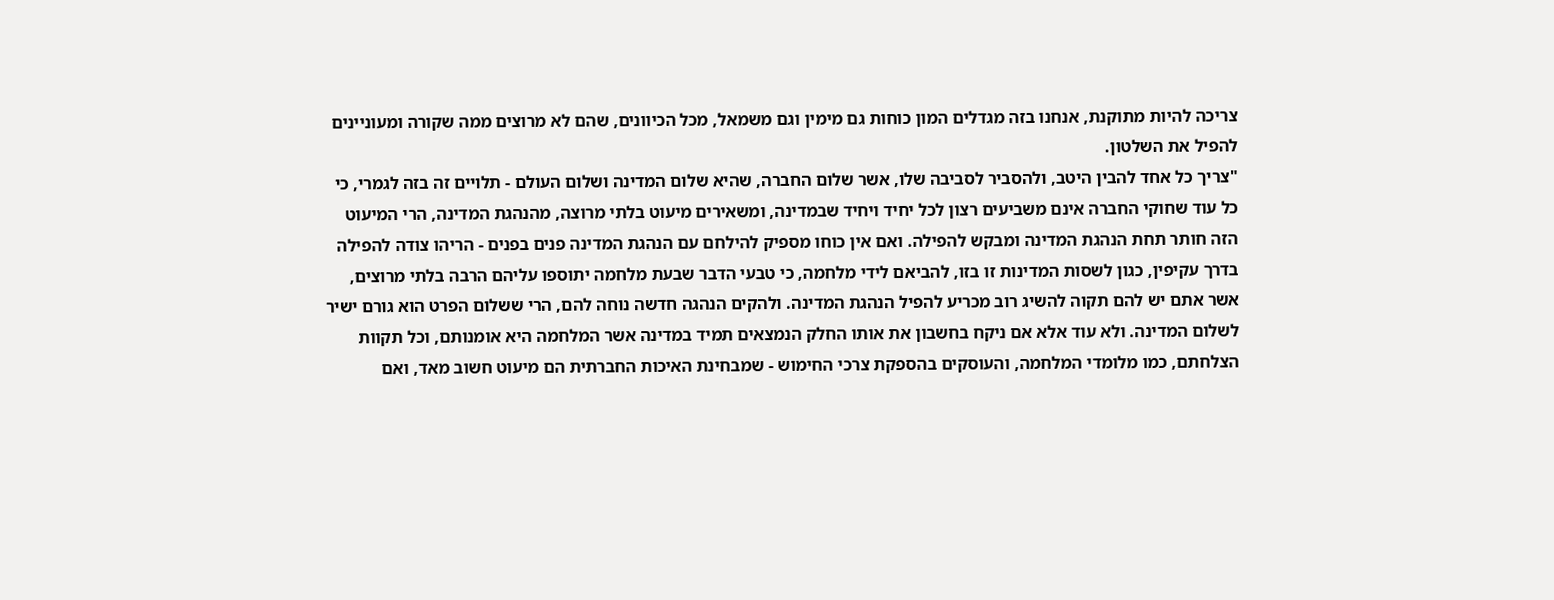צריכה להיות מתוקנת, אנחנו בזה מגדלים המון כוחות גם מימין וגם משמאל, מכל הכיוונים, שהם לא מרוצים ממה שקורה ומעוניינים להפיל את השלטון.
"צריך כל אחד להבין היטב, ולהסביר לסביבה שלו, אשר שלום החברה, שהיא שלום המדינה ושלום העולם - תלויים זה בזה לגמרי, כי כל עוד שחוקי החברה אינם משביעים רצון לכל יחיד ויחיד שבמדינה, ומשאירים מיעוט בלתי מרוצה, מהנהגת המדינה, הרי המיעוט הזה חותר תחת הנהגת המדינה ומבקש להפילה. ואם אין כוחו מספיק להילחם עם הנהגת המדינה פנים בפנים - הריהו צודה להפילה בדרך עקיפין, כגון לשסות המדינות זו בזו, להביאם לידי מלחמה, כי טבעי הדבר שבעת מלחמה יתוספו עליהם הרבה בלתי מרוצים, אשר אתם יש להם תקוה להשיג רוב מכריע להפיל הנהגת המדינה. ולהקים הנהגה חדשה נוחה להם, הרי ששלום הפרט הוא גורם ישיר לשלום המדינה. ולא עוד אלא אם ניקח בחשבון את אותו החלק הנמצאים תמיד במדינה אשר המלחמה היא אומנותם, וכל תקוות הצלחתם, כמו מלומדי המלחמה, והעוסקים בהספקת צרכי החימוש - שמבחינת האיכות החברתית הם מיעוט חשוב מאד, ואם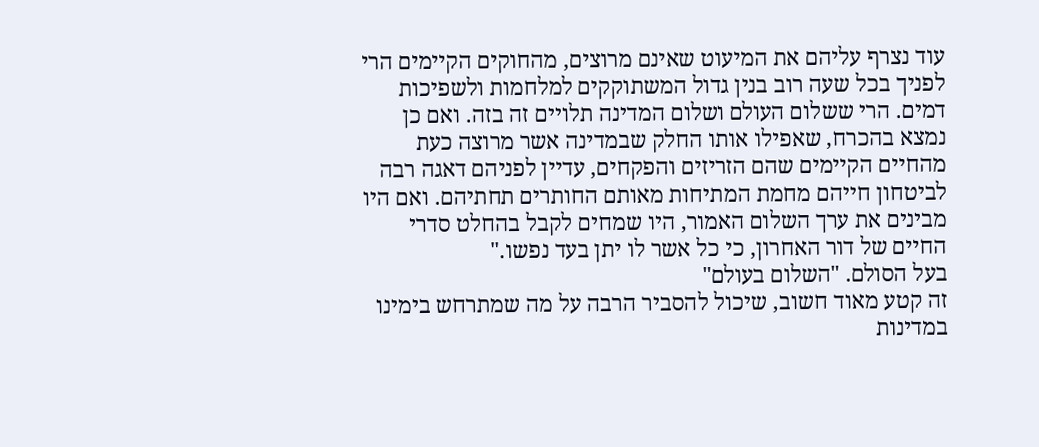עוד נצרף עליהם את המיעוט שאינם מרוצים, מהחוקים הקיימים הרי לפניך בכל שעה רוב בנין גדול המשתוקקים למלחמות ולשפיכות דמים. הרי ששלום העולם ושלום המדינה תלויים זה בזה. ואם כן נמצא בהכרח, שאפילו אותו החלק שבמדינה אשר מרוצה כעת מהחיים הקיימים שהם הזריזים והפקחים, עדיין לפניהם דאגה רבה לביטחון חייהם מחמת המתיחות מאותם החותרים תחתיהם. ואם היו מבינים את ערך השלום האמור, היו שמחים לקבל בהחלט סדרי החיים של דור האחרון, כי כל אשר לו יתן בעד נפשו."
בעל הסולם. "השלום בעולם"
זה קטע מאוד חשוב, שיכול להסביר הרבה על מה שמתרחש בימינו במדינות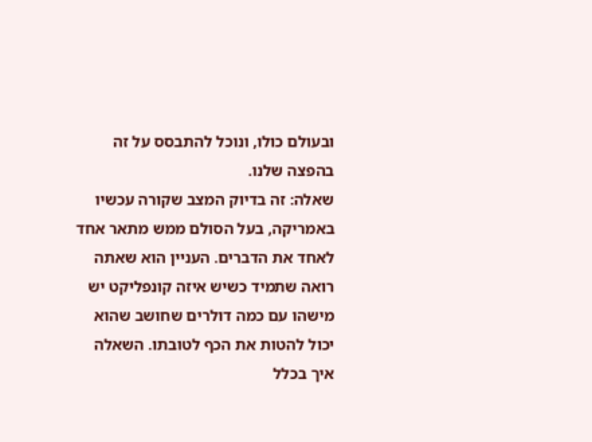ובעולם כולו, ונוכל להתבסס על זה בהפצה שלנו.
שאלה: זה בדיוק המצב שקורה עכשיו באמריקה, בעל הסולם ממש מתאר אחד לאחד את הדברים. העניין הוא שאתה רואה שתמיד כשיש איזה קונפליקט יש מישהו עם כמה דולרים שחושב שהוא יכול להטות את הכף לטובתו. השאלה איך בכלל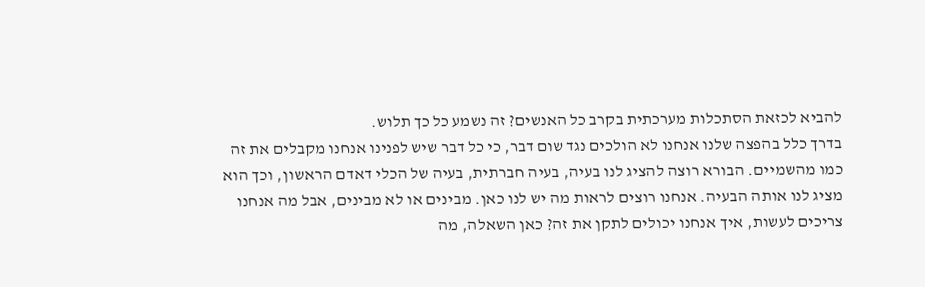להביא לכזאת הסתכלות מערכתית בקרב כל האנשים? זה נשמע כל כך תלוש.
בדרך כלל בהפצה שלנו אנחנו לא הולכים נגד שום דבר, כי כל דבר שיש לפנינו אנחנו מקבלים את זה כמו מהשמיים. הבורא רוצה להציג לנו בעיה, בעיה חברתית, בעיה של הכלי דאדם הראשון, וכך הוא מציג לנו אותה הבעיה. אנחנו רוצים לראות מה יש לנו כאן. מבינים או לא מבינים, אבל מה אנחנו צריכים לעשות, איך אנחנו יכולים לתקן את זה? כאן השאלה, מה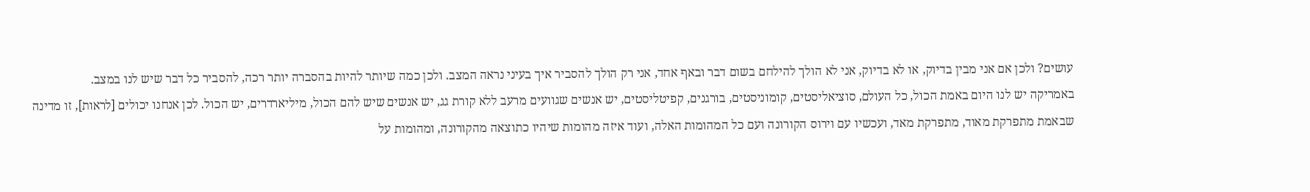עושים? ולכן אם אני מבין בדיוק, או לא בדיוק, אני לא הולך להילחם בשום דבר ובאף אחד, אני רק הולך להסביר איך בעיני נראה המצב. ולכן כמה שיותר להיות בהסברה יותר רכה, להסביר כל דבר שיש לנו במצב.
באמריקה יש לנו היום באמת הכול, כל העולם, סוציאליסטים, קומוניסטים, בורגנים, קפיטליסטים, יש אנשים שגוועים מרעב ללא קורת גג, יש אנשים שיש להם הכול, מיליארדרים, יש הכול. לכן אנחנו יכולים [לראות], זו מדינה שבאמת מתפרקת מאוד, מתפרקת מאד, ועכשיו עם וירוס הקורונה ועם כל המהומות האלה, ועוד איזה מהומות שיהיו כתוצאה מהקורונה, ומהומות על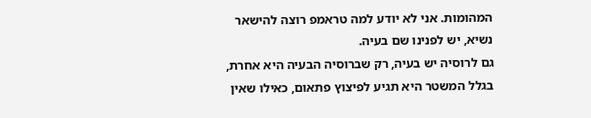המהומות. אני לא יודע למה טראמפ רוצה להישאר נשיא, יש לפנינו שם בעיה.
גם לרוסיה יש בעיה, רק שברוסיה הבעיה היא אחרת, בגלל המשטר היא תגיע לפיצוץ פתאום, כאילו שאין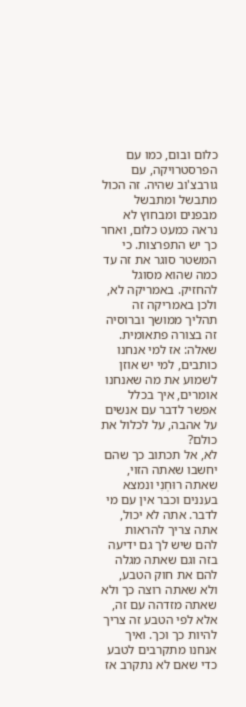כלום ובום, כמו עם הפרסטרויקה, עם גורבצ'וב שהיה. זה הכול מתבשל ומתבשל מבפנים ומבחוץ לא נראה כמעט כלום, ואחר כך יש התפרצות. כי המשטר סוגר את זה עד כמה שהוא מסוגל להחזיק. באמריקה לא, ולכן באמריקה זה תהליך ממושך וברוסיה זה בצורה פתאומית.
שאלה: אז למי אנחנו כותבים, למי יש אוזן לשמוע את מה שאנחנו אומרים, איך בכלל אפשר לדבר עם אנשים על אהבה, על לכלול את כולם?
לא, אל תכתוב כך שהם יחשבו שאתה הזוי, שאתה רוּחְנִי ונמצא בעננים וכבר אין עם מי לדבר. אתה לא יכול, אתה צריך להראות להם שיש לך גם ידיעה בזה וגם שאתה מגלה להם את חוק הטבע, ולא שאתה רוצה כך ולא שאתה מזדהה עם זה, אלא לפי הטבע זה צריך להיות כך וכך. ואיך אנחנו מתקרבים לטבע כדי שאם לא נתקרב אז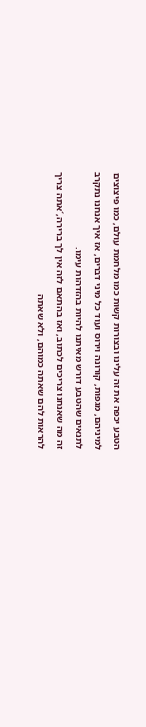הטבע יכפה את זה עלינו ובצורות קשות כמו מלחמת עולם, כמו פיצוצים למיניהם, מגפות, קורונה וירוס ועוד כל מיני דברים, אז איך אנחנו נתקרב לתנאים שהטבע דורש מאיתנו להיות בהזדהות עימו.
זה מה שאנחנו צריכים לכתוב, ואז בהתאם לזה אין לך ברירה,´אתה צריך להראות להם שאתה כמוהם, ולא שאתה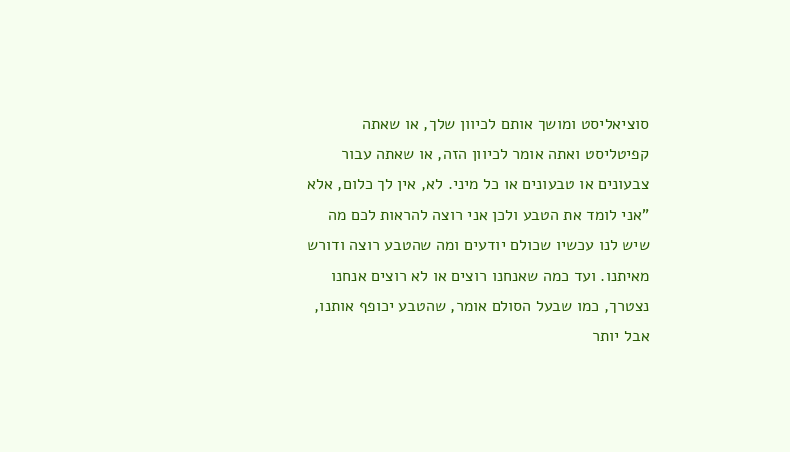סוציאליסט ומושך אותם לכיוון שלך, או שאתה קפיטליסט ואתה אומר לכיוון הזה, או שאתה עבור צבעונים או טבעונים או כל מיני. לא, אין לך כלום, אלא "אני לומד את הטבע ולכן אני רוצה להראות לכם מה שיש לנו עכשיו שכולם יודעים ומה שהטבע רוצה ודורש מאיתנו. ועד כמה שאנחנו רוצים או לא רוצים אנחנו נצטרך, כמו שבעל הסולם אומר, שהטבע יכופף אותנו, אבל יותר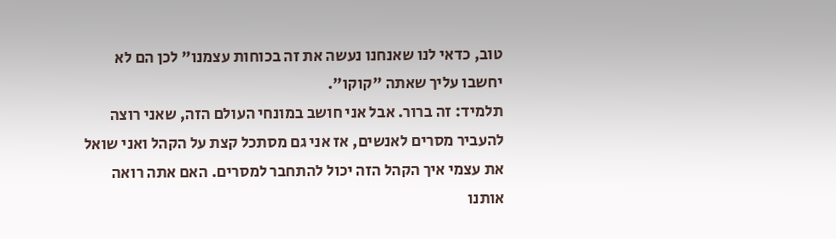טוב, כדאי לנו שאנחנו נעשה את זה בכוחות עצמנו" לכן הם לא יחשבו עליך שאתה "קוקו".
תלמיד: זה ברור. אבל אני חושב במונחי העולם הזה, שאני רוצה להעביר מסרים לאנשים, אז אני גם מסתכל קצת על הקהל ואני שואל את עצמי איך הקהל הזה יכול להתחבר למסרים. האם אתה רואה אותנו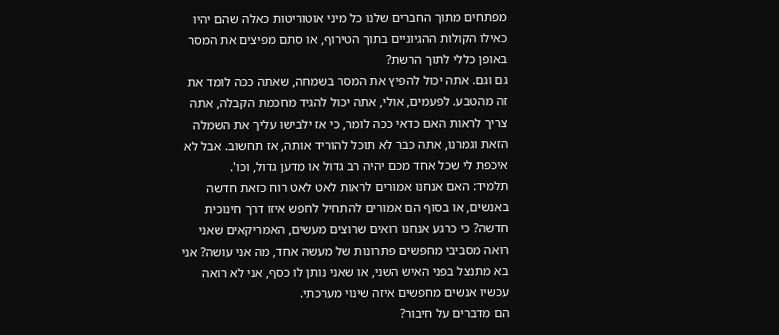מפתחים מתוך החברים שלנו כל מיני אוטוריטות כאלה שהם יהיו כאילו הקולות ההגיוניים בתוך הטירוף, או סתם מפיצים את המסר באופן כללי לתוך הרשת?
גם וגם. אתה יכול להפיץ את המסר בשמחה, שאתה ככה לומד את זה מהטבע. לפעמים, אולי, אתה יכול להגיד מחכמת הקבלה, אתה צריך לראות האם כדאי ככה לומר, כי אז ילבישו עליך את השמלה הזאת וגמרנו, אתה כבר לא תוכל להוריד אותה, אז תחשוב. אבל לא איכפת לי שכל אחד מכם יהיה רב גדול או מדען גדול, וכו'.
תלמיד: האם אנחנו אמורים לראות לאט לאט רוח כזאת חדשה באנשים, או בסוף הם אמורים להתחיל לחפש איזו דרך חינוכית חדשה? כי כרגע אנחנו רואים שרוצים מעשים, האמריקאים שאני רואה מסביבי מחפשים פתרונות של מעשה אחד, מה אני עושה? אני בא מתנצל בפני האיש השני, או שאני נותן לו כסף, אני לא רואה עכשיו אנשים מחפשים איזה שינוי מערכתי.
הם מדברים על חיבור?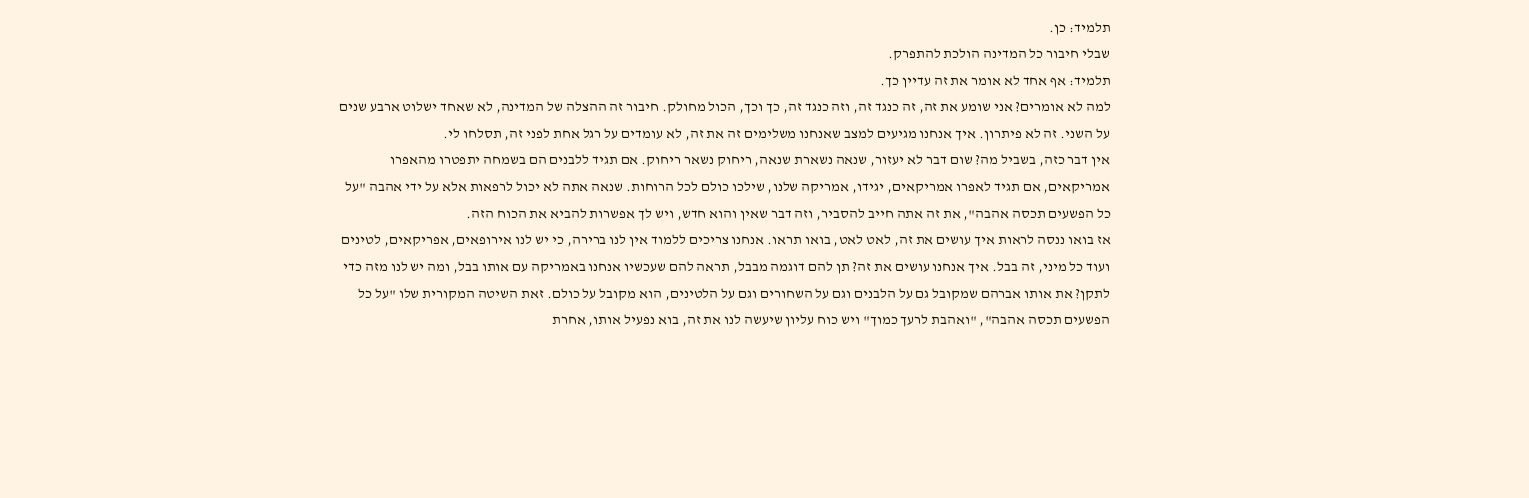תלמיד: כן.
שבלי חיבור כל המדינה הולכת להתפרק.
תלמיד: אף אחד לא אומר את זה עדיין כך.
למה לא אומרים? אני שומע את זה, זה כנגד זה, וזה כנגד זה, כך וכך, הכול מחולק. חיבור זה ההצלה של המדינה, לא שאחד ישלוט ארבע שנים על השני. זה לא פיתרון. איך אנחנו מגיעים למצב שאנחנו משלימים זה את זה, לא עומדים על רגל אחת לפני זה, תסלחו לי.
אין דבר כזה, בשביל מה? שום דבר לא יעזור, שנאה נשארת שנאה, ריחוק נשאר ריחוק. אם תגיד ללבנים הם בשמחה יתפטרו מהאפרו אמריקאים, אם תגיד לאפרו אמריקאים, יגידו, אמריקה שלנו, שילכו כולם לכל הרוחות. שנאה אתה לא יכול לרפאות אלא על ידי אהבה "על כל הפשעים תכסה אהבה", את זה אתה חייב להסביר, וזה דבר שאין והוא חדש, ויש לך אפשרות להביא את הכוח הזה.
אז בואו ננסה לראות איך עושים את זה, לאט לאט, בואו תראו. אנחנו צריכים ללמוד אין לנו ברירה, כי יש לנו אירופאים, אפריקאים, לטינים ועוד כל מיני, זה בבל. איך אנחנו עושים את זה? תן להם דוגמה מבבל, תראה להם שעכשיו אנחנו באמריקה עם אותו בבל, ומה יש לנו מזה כדי לתקן? את אותו אברהם שמקובל גם על הלבנים וגם על השחורים וגם על הלטינים, הוא מקובל על כולם. זאת השיטה המקורית שלו "על כל הפשעים תכסה אהבה", "ואהבת לרעך כמוך" ויש כוח עליון שיעשה לנו את זה, בוא נפעיל אותו, אחרת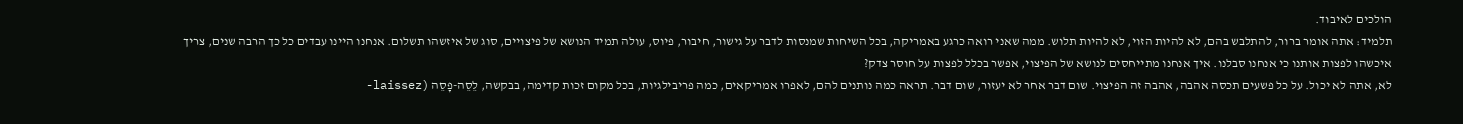הולכים לאיבוד.
תלמיד: אתה אומר ברור, להתלבש בהם, לא להיות הזוי, לא להיות תלוש. ממה שאני רואה כרגע באמריקה, בכל השיחות שמנסות לדבר על גישור, חיבור, פיוס, עולה תמיד הנושא של פיצויים, סוג של איזשהו תשלום. אנחנו היינו עבדים כל כך הרבה שנים, צריך איכשהו לפצות אותנו כי אנחנו סבלנו. איך אנחנו מתייחסים לנושא של הפיצוי, אפשר בכלל לפצות על חוסר צדק?
לא, אתה לא יכול. על כל פשעים תכסה אהבה, אהבה זה הפיצוי. שום דבר אחר לא יעזור, שום דבר. תראה כמה נותנים להם, לאפרו אמריקאים, כמה פריבילגיות, בכל מקום זכות קדימה, בבקשה, לֵסֵה-פָסֵה (laissez-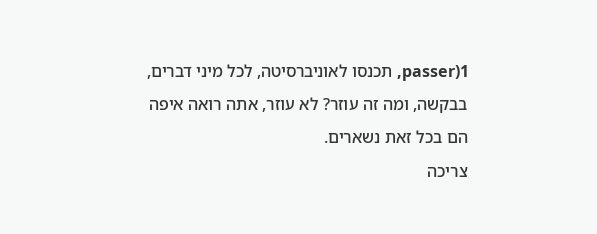passer)1, תכנסו לאוניברסיטה, לכל מיני דברים, בבקשה, ומה זה עוזר? לא עוזר, אתה רואה איפה הם בכל זאת נשארים.
צריכה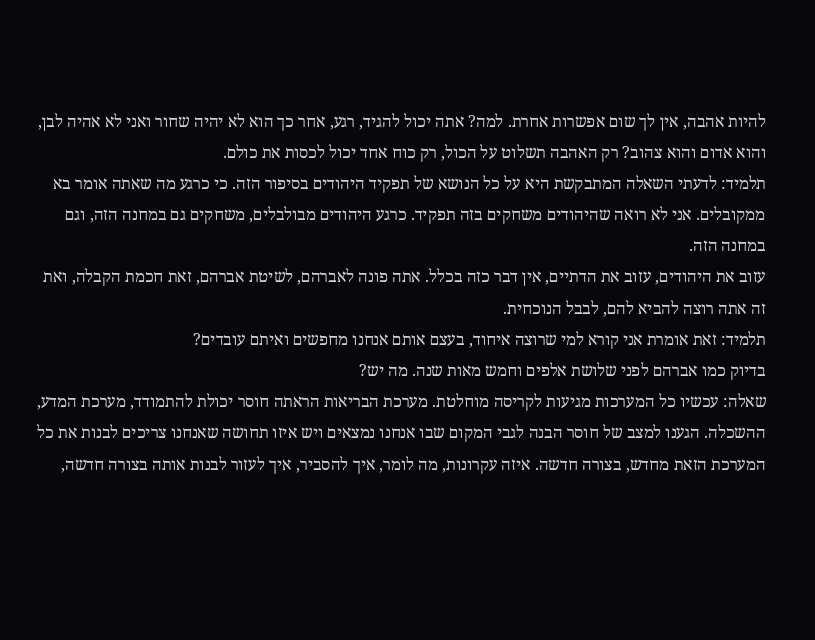להיות אהבה, אין לך שום אפשרות אחרת. למה? אתה יכול להגיד, רגע, אחר כך הוא לא יהיה שחור ואני לא אהיה לבן, והוא אדום והוא צהוב? רק האהבה תשלוט על הכול, רק כוח אחד יכול לכסות את כולם.
תלמיד: לדעתי השאלה המתבקשת היא על כל הנושא של תפקיד היהודים בסיפור הזה. כי כרגע מה שאתה אומר בא ממקובלים. אני לא רואה שהיהודים משחקים בזה תפקיד. כרגע היהודים מבולבלים, משחקים גם במחנה הזה, וגם במחנה הזה.
עזוב את היהודים, עזוב את הדתיים, אין דבר כזה בכלל. אתה פונה לאברהם, לשיטת אברהם, זאת חכמת הקבלה, ואת זה אתה רוצה להביא להם, לבבל הנוכחית.
תלמיד: זאת אומרת אני קורא למי שרוצה איחוד, בעצם אותם אנחנו מחפשים ואיתם עובדים?
בדיוק כמו אברהם לפני שלושת אלפים וחמש מאות שנה. מה יש?
שאלה: עכשיו כל המערכות מגיעות לקריסה מוחלטת. מערכת הבריאות הראתה חוסר יכולת להתמודד, מערכת המדע, ההשכלה. הגענו למצב של חוסר הבנה לגבי המקום שבו אנחנו נמצאים ויש איזו תחושה שאנחנו צריכים לבנות את כל המערכת הזאת מחדש, בצורה חדשה. איזה עקרונות, מה לומר, איך להסביר, איך לעזור לבנות אותה בצורה חדשה,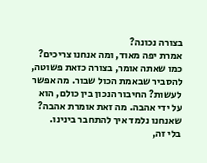בצורה נכונה?
אמרת יפה מאוד, ומה אנחנו צריכים? כמו שאתה אומר, בצורה כזאת פשוטה, להסביר שבאמת הכול שבור. מה אפשר לעשות? החיבור הנכון בין כולם, הוא על ידי אהבה. מה זאת אומרת אהבה? שאנחנו נלמד איך להתחבר בינינו.
בלי זה,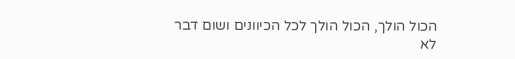הכול הולך, הכול הולך לכל הכיוונים ושום דבר לא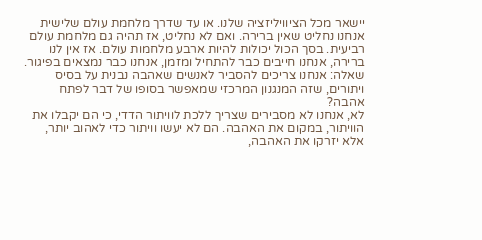יישאר מכל הציוויליזציה שלנו. או עד שדרך מלחמת עולם שלישית אנחנו נחליט שאין ברירה. ואם לא נחליט, אז תהיה גם מלחמת עולם רביעית. בסך הכול יכולות להיות ארבע מלחמות עולם. אז אין לנו ברירה, אנחנו חייבים כבר להתחיל ומזמן, אנחנו כבר נמצאים בפיגור.
שאלה: אנחנו צריכים להסביר לאנשים שאהבה נבנית על בסיס ויתורים, שזה המנגנון המרכזי שמאפשר בסופו של דבר לפתח אהבה?
לא, אנחנו לא מסבירים שצריך ללכת לוויתור הדדי, כי הם יקבלו את הוויתור, במקום את האהבה. הם לא יעשו וויתור כדי לאהוב יותר, אלא יזרקו את האהבה,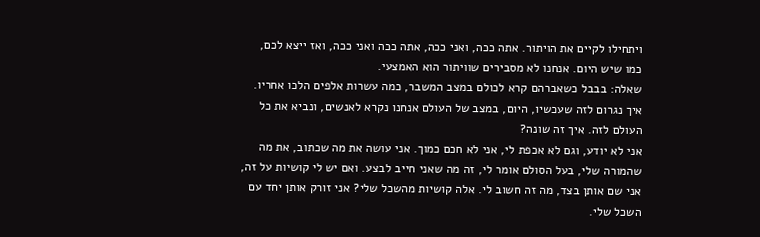ויתחילו לקיים את הויתור. אתה ככה, ואני ככה, אתה ככה ואני ככה, ואז ייצא לכם, כמו שיש היום. אנחנו לא מסבירים שוויתור הוא האמצעי.
שאלה: בבבל כשאברהם קרא לכולם במצב המשבר, כמה עשרות אלפים הלכו אחריו. איך נגרום לזה שעכשיו, היום, במצב של העולם אנחנו נקרא לאנשים, ונביא את כל העולם לזה. איך זה שונה?
אני לא יודע, וגם לא אכפת לי, אני לא חכם כמוך. אני עושה את מה שכתוב, את מה שהמורה שלי, בעל הסולם אומר לי, זה מה שאני חייב לבצע. ואם יש לי קושיות על זה, אני שם אותן בצד, מה זה חשוב לי. אלה קושיות מהשכל שלי? אני זורק אותן יחד עם השכל שלי.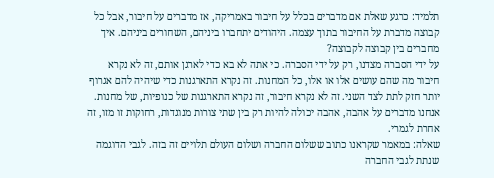תלמיד: כרגע שאלת אם מדברים בכלל על חיבור באמריקה, אז מדברים על חיבור, אבל כל קבוצה מדברת על החיבור בתוך עצמה. היהודים יתחברו ביניהם, השחורים ביניהם. איך מחברים בין קבוצה לקבוצה?
על ידי הסברה מצדנו, רק על ידי הסברה. כי אתה לא בא כדי לארגן אותם, זה לא נקרא חיבור מה שהם עושים אלו או אלו, כל המחנות. זה נקרא התארגנות כדי שיהיה להם אגרוף יותר חזק לתת לצד השני. זה לא נקרא חיבור, זה נקרא התארגנות של כנופיות, של מחנות.
אנחנו מדברים על אהבה, אהבה יכולה להיות רק בין שתי צורות מנוגדות, רחוקות זו מזו, זה אחרת לגמרי.
שאלה: במאמר שקראנו כתוב ששלום החברה ושלום העולם תלויים זה בזה. לגבי הדוגמה שנתת לגבי החברה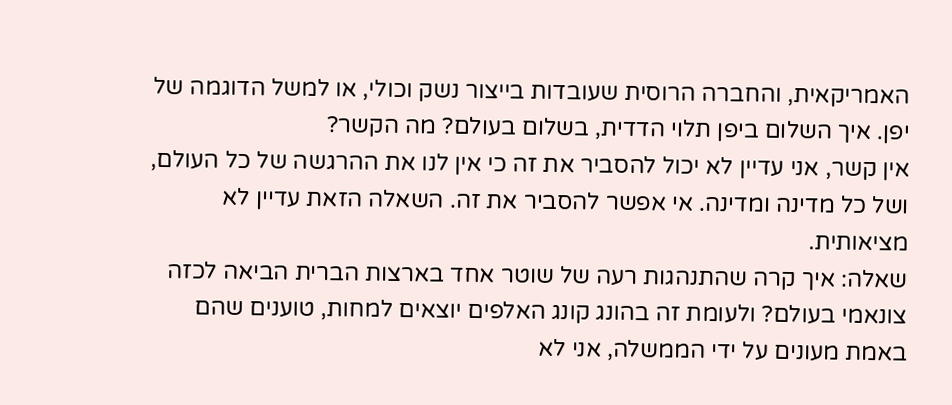האמריקאית, והחברה הרוסית שעובדות בייצור נשק וכולי, או למשל הדוגמה של יפן. איך השלום ביפן תלוי הדדית, בשלום בעולם? מה הקשר?
אין קשר, אני עדיין לא יכול להסביר את זה כי אין לנו את ההרגשה של כל העולם, ושל כל מדינה ומדינה. אי אפשר להסביר את זה. השאלה הזאת עדיין לא מציאותית.
שאלה: איך קרה שהתנהגות רעה של שוטר אחד בארצות הברית הביאה לכזה צונאמי בעולם? ולעומת זה בהונג קונג האלפים יוצאים למחות, טוענים שהם באמת מעונים על ידי הממשלה, אני לא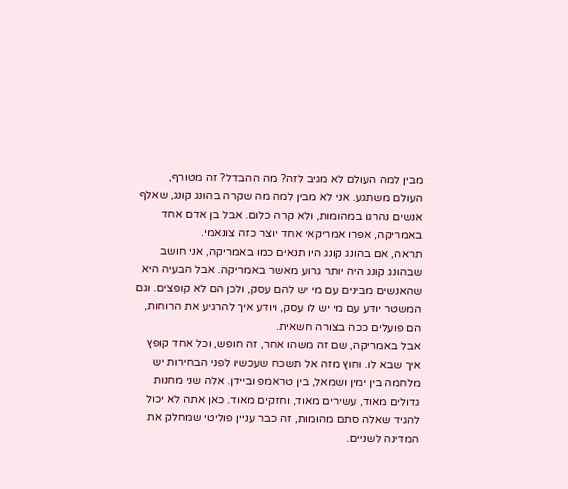מבין למה העולם לא מגיב לזה? מה ההבדל? זה מטורף, העולם משתגע. אני לא מבין למה מה שקרה בהונג קונג, שאלף אנשים נהרגו במהומות, ולא קרה כלום. אבל בן אדם אחד באמריקה, אפרו אמריקאי אחד יוצר כזה צונאמי.
תראה, אם בהונג קונג היו תנאים כמו באמריקה, אני חושב שבהונג קונג היה יותר גרוע מאשר באמריקה. אבל הבעיה היא שהאנשים מבינים עם מי יש להם עסק, ולכן הם לא קופצים. וגם המשטר יודע עם מי יש לו עסק, ויודע איך להרגיע את הרוחות, הם פועלים ככה בצורה חשאית.
אבל באמריקה, שם זה משהו אחר, זה חופש, וכל אחד קופץ איך שבא לו. וחוץ מזה אל תשכח שעכשיו לפני הבחירות יש מלחמה בין ימין ושמאל, בין טראמפ וביידן. אלה שני מחנות גדולים מאוד, עשירים מאוד, וחזקים מאוד. כאן אתה לא יכול להגיד שאלה סתם מהומות, זה כבר עניין פוליטי שמחלק את המדינה לשניים.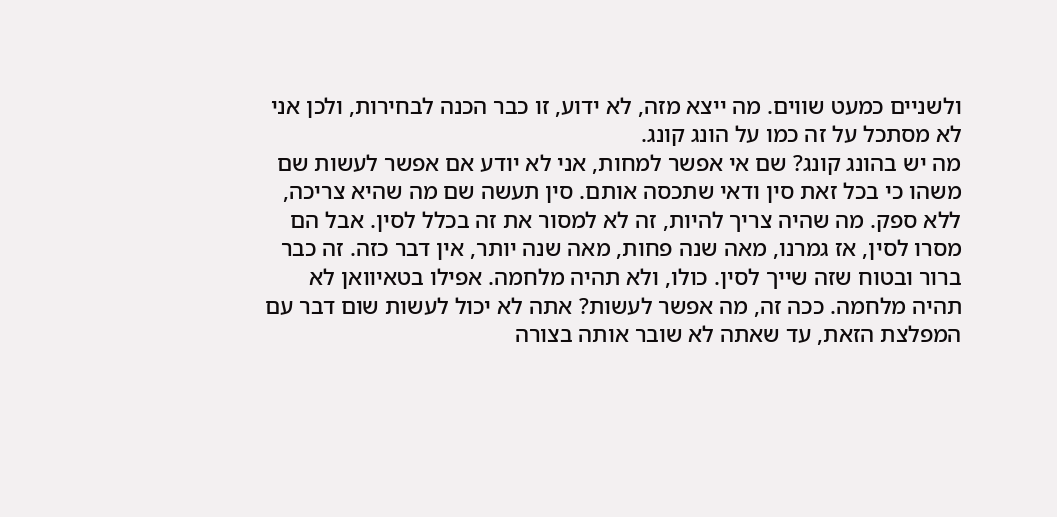ולשניים כמעט שווים. מה ייצא מזה, לא ידוע, זו כבר הכנה לבחירות, ולכן אני לא מסתכל על זה כמו על הונג קונג.
מה יש בהונג קונג? שם אי אפשר למחות, אני לא יודע אם אפשר לעשות שם משהו כי בכל זאת סין ודאי שתכסה אותם. סין תעשה שם מה שהיא צריכה, ללא ספק. מה שהיה צריך להיות, זה לא למסור את זה בכלל לסין. אבל הם מסרו לסין, אז גמרנו, מאה שנה פחות, מאה שנה יותר, אין דבר כזה. זה כבר ברור ובטוח שזה שייך לסין. כולו, ולא תהיה מלחמה. אפילו בטאיוואן לא תהיה מלחמה. ככה זה, מה אפשר לעשות? אתה לא יכול לעשות שום דבר עם המפלצת הזאת, עד שאתה לא שובר אותה בצורה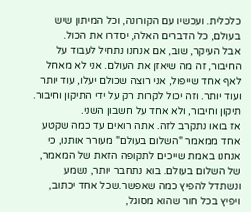כלכלית. ועכשיו עם הקורונה, וכל המיתון שיש בעולם, כל הדברים האלה, יסדרו את הכול.
אבל העיקר, שוב, אם אנחנו נתחיל לעבוד על החיבור, זה מה שיאזן את העולם. אני לא מאחל לאף אחד שייפול, אני רוצה שכולם יעלו, עוד יותר ועוד יותר. וזה יכול לקרות רק על ידי התיקון וחיבור. תיקון וחיבור, ולא אחד על חשבון השני.
אז בואו נתקרב לזה. אתה רואים עד כמה שקטע אחד ממאמר "השלום בעולם" מעורר אותנו, כי אנחנו באמת שייכים לתקופה הזאת של המאמר, של השלום בעולם. בוא נתחבר יותר, נשמע ונשתדל להפיץ כמה שאפשר.שכל אחד יכתוב, ויפיץ בכל חור שהוא מסוגל,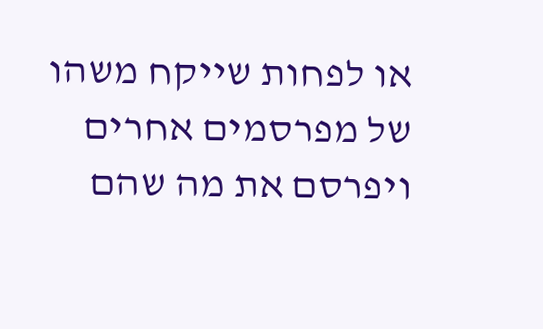או לפחות שייקח משהו של מפרסמים אחרים ויפרסם את מה שהם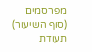מפרסמים
(סוף השיעור)
תעודת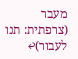מעבר (צרפתית: תנו לעבור)↩